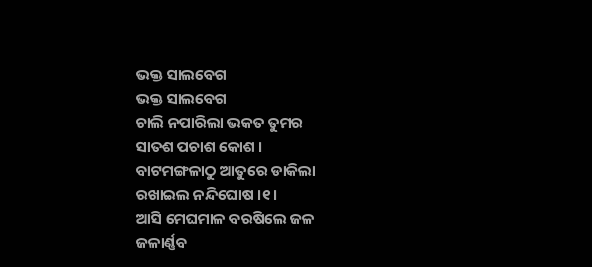ଭକ୍ତ ସାଲବେଗ
ଭକ୍ତ ସାଲବେଗ
ଚାଲି ନପାରିଲା ଭକତ ତୁମର
ସାତଶ ପଚାଶ କୋଶ ।
ବାଟମଙ୍ଗଳାଠୁ ଆତୁରେ ଡାକିଲା
ରଖାଇଲ ନନ୍ଦିଘୋଷ ।୧।
ଆସି ମେଘମାଳ ବରଷିଲେ ଜଳ
ଜଳାର୍ଣ୍ଣବ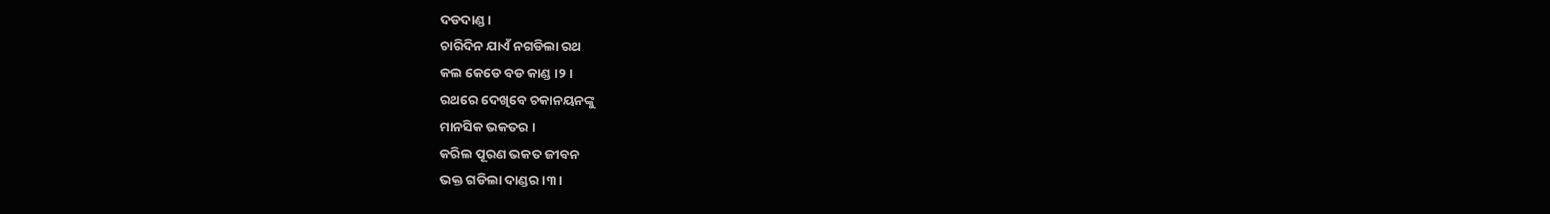ଦଡଦାଣ୍ଡ ।
ଚାରିଦିନ ଯାଏଁ ନଗଡିଲା ରଥ
କଲ କେଡେ ବଡ କାଣ୍ଡ ।୨।
ରଥରେ ଦେଖିବେ ଚକାନୟନଙ୍କୁ
ମାନସିକ ଭକତର ।
କରିଲ ପୂରଣ ଭକତ ଜୀବନ
ଭକ୍ତ ଗଡିଲା ଦାଣ୍ଡର ।୩।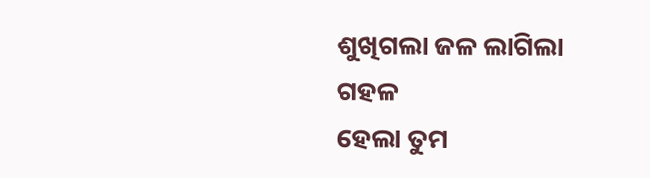ଶୁଖିଗଲା ଜଳ ଲାଗିଲା ଗହଳ
ହେଲା ତୁମ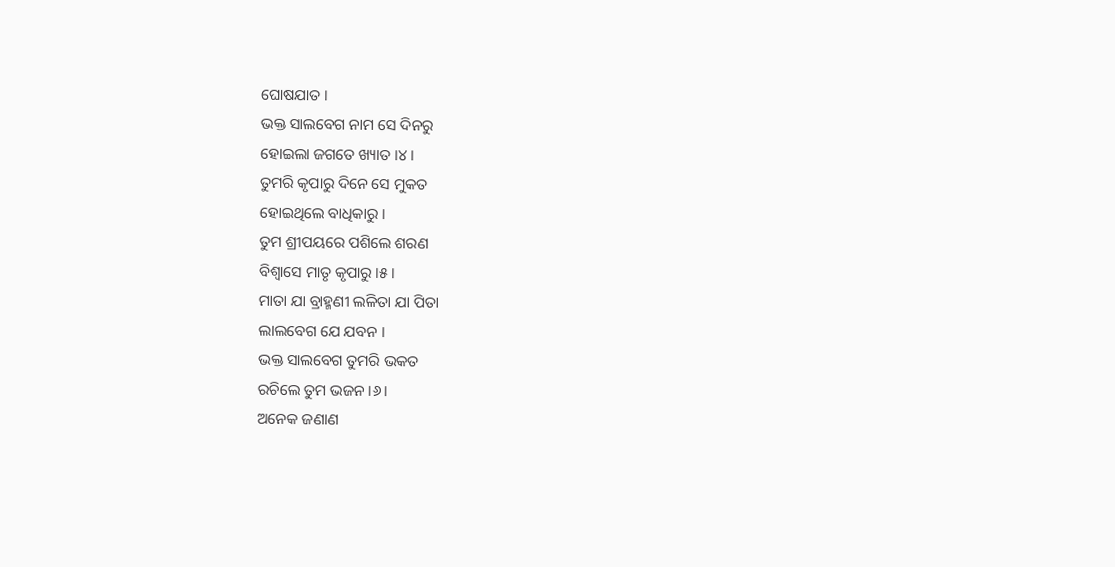ଘୋଷଯାତ ।
ଭକ୍ତ ସାଲବେଗ ନାମ ସେ ଦିନରୁ
ହୋଇଲା ଜଗତେ ଖ୍ୟାତ ।୪।
ତୁମରି କୃପାରୁ ଦିନେ ସେ ମୁକତ
ହୋଇଥିଲେ ବାଧିକାରୁ ।
ତୁମ ଶ୍ରୀପୟରେ ପଶିଲେ ଶରଣ
ବିଶ୍ବାସେ ମାତୃ କୃପାରୁ ।୫।
ମାତା ଯା ବ୍ରାହ୍ମଣୀ ଲଳିତା ଯା ପିତା
ଲାଲବେଗ ଯେ ଯବନ ।
ଭକ୍ତ ସାଲବେଗ ତୁମରି ଭକତ
ରଚିଲେ ତୁମ ଭଜନ ।୬।
ଅନେକ ଜଣାଣ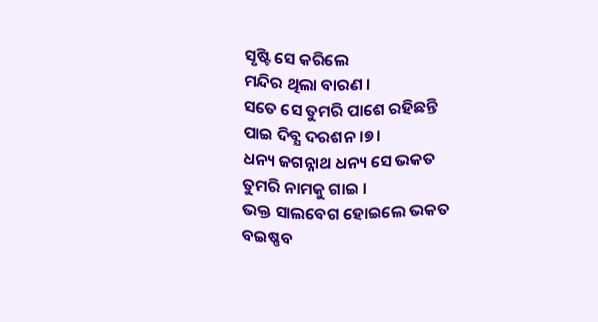ସୃଷ୍ଟି ସେ କରିଲେ
ମନ୍ଦିର ଥିଲା ବାରଣ ।
ସତେ ସେ ତୁମରି ପାଶେ ରହିଛନ୍ତି
ପାଇ ଦିବ୍ଯ ଦରଶନ ।୭।
ଧନ୍ୟ ଜଗନ୍ନାଥ ଧନ୍ୟ ସେ ଭକତ
ତୁମରି ନାମକୁ ଗାଇ ।
ଭକ୍ତ ସାଲବେଗ ହୋଇଲେ ଭକତ
ବଇଷ୍ଣବ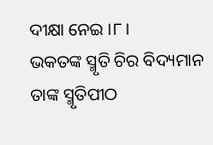ଦୀକ୍ଷା ନେଇ ।୮।
ଭକତଙ୍କ ସ୍ମୃତି ଚିର ବିଦ୍ୟମାନ
ତାଙ୍କ ସ୍ମୃତିପୀଠ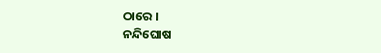ଠାରେ ।
ନନ୍ଦିଘୋଷ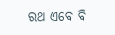ରଥ ଏବେ ବି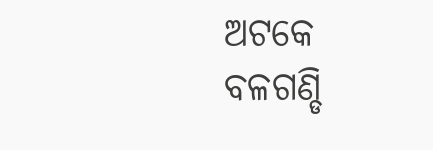ଅଟକେ
ବଳଗଣ୍ଡି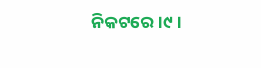ନିକଟରେ ।୯।